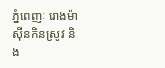ភ្នំពេញៈ រោងម៉ាស៊ីនកិនស្រូវ និង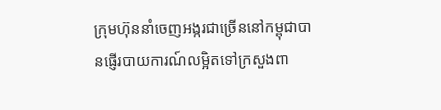ក្រុមហ៊ុននាំចេញអង្ករជាច្រើននៅកម្ពុជាបានផ្ញើរបាយការណ៍លម្អិតទៅក្រសួងពា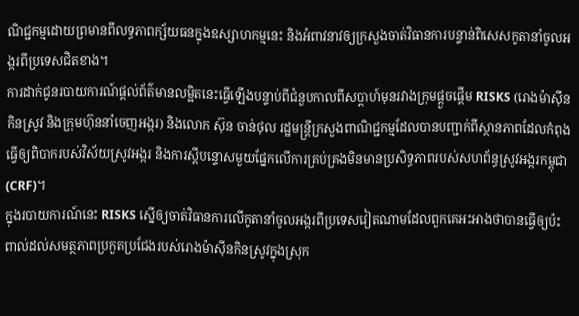ណិជ្ជកម្មដោយព្រមានពីលទ្ធភាពក្ស័យធនក្នុងឧស្សាហកម្មនេះ និងអំពាវនាវឲ្យក្រសួងចាត់វិធានការបន្ទាន់ពិសេសកូតានាំចូលអង្ករពីប្រទេសជិតខាង។
ការដាក់ជូនរបាយការណ៍ផ្ដល់ព័ត៌មានលម្អិតនេះធ្វើឡើងបន្ទាប់ពីជំនួបកាលពីសប្ដាហ៍មុនរវាងក្រុមផ្តួចផ្ដើម RISKS (រោងម៉ាស៊ីនកិនស្រូវ និងក្រុមហ៊ុននាំចេញអង្ករ) និងលោក ស៊ុន ចាន់ថុល រដ្ឋមន្ដ្រីក្រសួងពាណិជ្ជកម្មដែលបានបញ្ជាក់ពីស្ថានភាពដែលកំពុងធ្វើឲ្យពិបាករបស់វិស័យស្រូវអង្ករ និងការស្ដីបន្ទោសមួយផ្នែកលើការគ្រប់គ្រងមិនមានប្រសិទ្ធភាពរបស់សហព័ន្ធស្រូវអង្ករកម្ពុជា (CRF)។
ក្នុងរបាយការណ៍នេះ RISKS ស្នើឲ្យចាត់វិធានការលើកូតានាំចូលអង្ករពីប្រទេសវៀតណាមដែលពួកគេអះអាងថាបានធ្វើឲ្យប៉ះពាល់ដល់សមត្ថភាពប្រកួតប្រជែងរបស់រោងម៉ាស៊ីនកិនស្រូវក្នុងស្រុក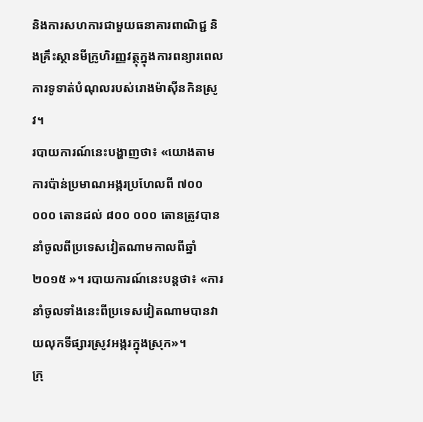និងការសហការជាមួយធនាគារពាណិជ្ជ និងគ្រឹះស្ថានមីក្រូហិរញ្ញវត្ថុក្នុងការពន្យារពេលការទូទាត់បំណុលរបស់រោងម៉ាស៊ីនកិនស្រូវ។
របាយការណ៍នេះបង្ហាញថា៖ «យោងតាមការប៉ាន់ប្រមាណអង្ករប្រហែលពី ៧០០ ០០០ តោនដល់ ៨០០ ០០០ តោនត្រូវបាននាំចូលពីប្រទេសវៀតណាមកាលពីឆ្នាំ ២០១៥ »។ របាយការណ៍នេះបន្តថា៖ «ការនាំចូលទាំងនេះពីប្រទេសវៀតណាមបានវាយលុកទីផ្សារស្រូវអង្ករក្នុងស្រុក»។
ក្រុ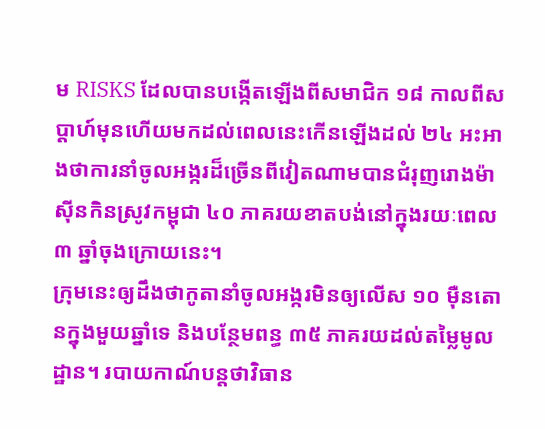ម RISKS ដែលបានបង្កើតឡើងពីសមាជិក ១៨ កាលពីសប្ដាហ៍មុនហើយមកដល់ពេលនេះកើនឡើងដល់ ២៤ អះអាងថាការនាំចូលអង្ករដ៏ច្រើនពីវៀតណាមបានជំរុញរោងម៉ាស៊ីនកិនស្រូវកម្ពុជា ៤០ ភាគរយខាតបង់នៅក្នុងរយៈពេល ៣ ឆ្នាំចុងក្រោយនេះ។
ក្រុមនេះឲ្យដឹងថាកូតានាំចូលអង្ករមិនឲ្យលើស ១០ ម៉ឺនតោនក្នុងមួយឆ្នាំទេ និងបន្ថែមពន្ធ ៣៥ ភាគរយដល់តម្លៃមូលដ្ឋាន។ របាយកាណ៍បន្តថាវិធាន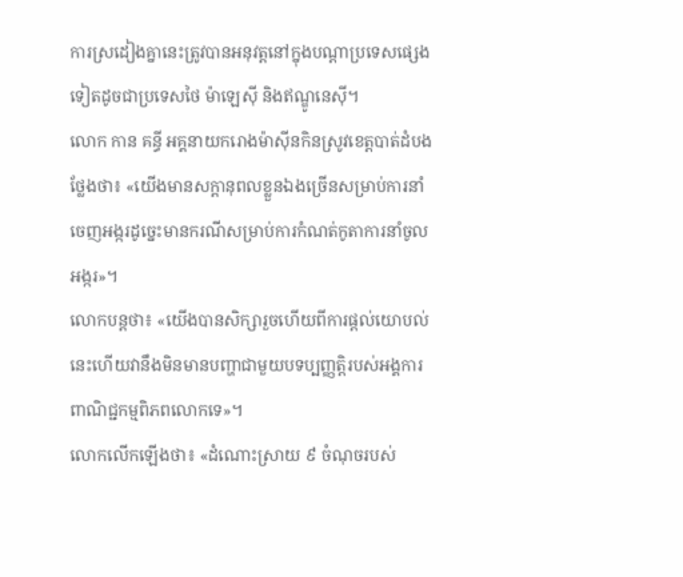ការស្រដៀងគ្នានេះត្រូវបានអនុវត្តនៅក្នុងបណ្ដាប្រទេសផ្សេងទៀតដូចជាប្រទេសថៃ ម៉ាឡេស៊ី និងឥណ្ឌូនេស៊ី។
លោក កាន គន្ធី អគ្គនាយករោងម៉ាស៊ីនកិនស្រូវខេត្តបាត់ដំបងថ្លែងថា៖ «យើងមានសក្ដានុពលខ្លួនឯងច្រើនសម្រាប់ការនាំចេញអង្ករដូច្នេះមានករណីសម្រាប់ការកំណត់កូតាការនាំចូលអង្ករ»។
លោកបន្តថា៖ «យើងបានសិក្សារួចហើយពីការផ្ដល់យោបល់នេះហើយវានឹងមិនមានបញ្ហាជាមួយបទប្បញ្ញត្តិរបស់អង្គការពាណិជ្ជកម្មពិភពលោកទេ»។
លោកលើកឡើងថា៖ «ដំណោះស្រាយ ៩ ចំណុចរបស់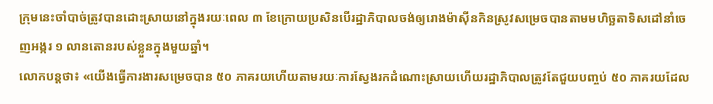ក្រុមនេះចាំបាច់ត្រូវបានដោះស្រាយនៅក្នុងរយៈពេល ៣ ខែក្រោយប្រសិនបើរដ្ឋាភិបាលចង់ឲ្យរោងម៉ាស៊ីនកិនស្រូវសម្រេចបានតាមមហិច្ឆតាទិសដៅនាំចេញអង្ករ ១ លានតោនរបស់ខ្លួនក្នុងមួយឆ្នាំ។
លោកបន្តថា៖ «យើងធ្វើការងារសម្រេចបាន ៥០ ភាគរយហើយតាមរយៈការស្វែងរកដំណោះស្រាយហើយរដ្ឋាភិបាលត្រូវតែជួយបញ្ចប់ ៥០ ភាគរយដែល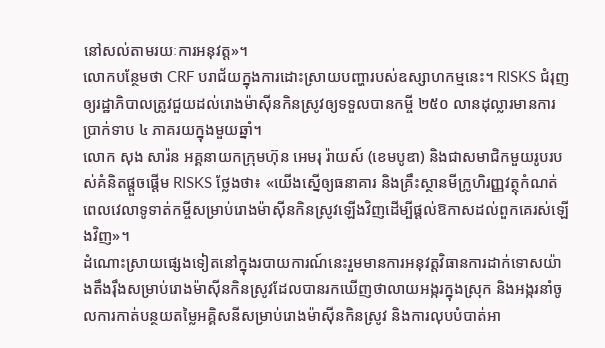នៅសល់តាមរយៈការអនុវត្ត»។
លោកបន្ថែមថា CRF បរាជ័យក្នុងការដោះស្រាយបញ្ហារបស់ឧស្សាហកម្មនេះ។ RISKS ជំរុញឲ្យរដ្ឋាភិបាលត្រូវជួយដល់រោងម៉ាស៊ីនកិនស្រូវឲ្យទទួលបានកម្ចី ២៥០ លានដុល្លារមានការប្រាក់ទាប ៤ ភាគរយក្នុងមួយឆ្នាំ។
លោក សុង សារ៉ន អគ្គនាយកក្រុមហ៊ុន អេមរុ រ៉ាយស៍ (ខេមបូឌា) និងជាសមាជិកមួយរូបរបស់គំនិតផ្ដួចផ្ដើម RISKS ថ្លែងថា៖ «យើងស្នើឲ្យធនាគារ និងគ្រឹះស្ថានមីក្រូហិរញ្ញវត្ថុកំណត់ពេលវេលាទូទាត់កម្ចីសម្រាប់រោងម៉ាស៊ីនកិនស្រូវឡើងវិញដើម្បីផ្ដល់ឱកាសដល់ពួកគេរស់ឡើងវិញ»។
ដំណោះស្រាយផ្សេងទៀតនៅក្នុងរបាយការណ៍នេះរួមមានការអនុវត្តវិធានការដាក់ទោសយ៉ាងតឹងរ៉ឹងសម្រាប់រោងម៉ាស៊ីនកិនស្រូវដែលបានរកឃើញថាលាយអង្ករក្នុងស្រុក និងអង្ករនាំចូលការកាត់បន្ថយតម្លៃអគ្គិសនីសម្រាប់រោងម៉ាស៊ីនកិនស្រូវ និងការលុបបំបាត់អា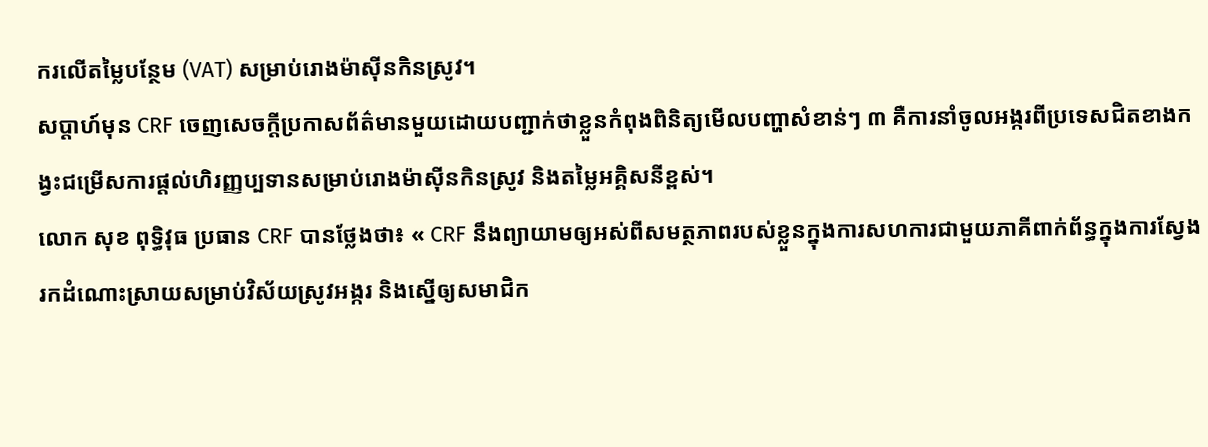ករលើតម្លៃបន្ថែម (VAT) សម្រាប់រោងម៉ាស៊ីនកិនស្រូវ។
សប្តាហ៍មុន CRF ចេញសេចក្ដីប្រកាសព័ត៌មានមួយដោយបញ្ជាក់ថាខ្លួនកំពុងពិនិត្យមើលបញ្ហាសំខាន់ៗ ៣ គឺការនាំចូលអង្ករពីប្រទេសជិតខាងកង្វះជម្រើសការផ្ដល់ហិរញ្ញប្បទានសម្រាប់រោងម៉ាស៊ីនកិនស្រូវ និងតម្លៃអគ្គិសនីខ្ពស់។
លោក សុខ ពុទ្ធិវុធ ប្រធាន CRF បានថ្លែងថា៖ « CRF នឹងព្យាយាមឲ្យអស់ពីសមត្ថភាពរបស់ខ្លួនក្នុងការសហការជាមួយភាគីពាក់ព័ន្ធក្នុងការស្វែងរកដំណោះស្រាយសម្រាប់វិស័យស្រូវអង្ករ និងស្នើឲ្យសមាជិក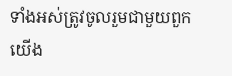ទាំងអស់ត្រូវចូលរួមជាមួយពួកយើង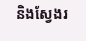និងស្វែងរ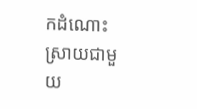កដំណោះស្រាយជាមួយ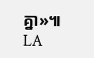គ្នា»៕ LA